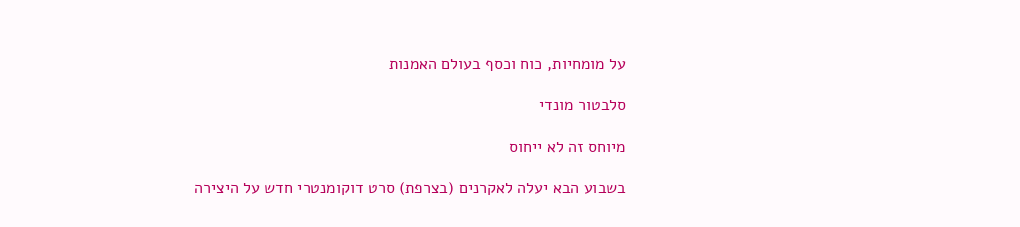על מומחיות, כוח וכסף בעולם האמנות

סלבטור מונדי

מיוחס זה לא ייחוס

בשבוע הבא יעלה לאקרנים (בצרפת) סרט דוקומנטרי חדש על היצירה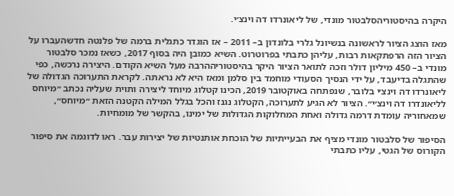היקרה בהיסטוריהסלבטור מונדי, של ליאונרדו דה וינצ׳י.

מאז הוצג הציור לראשונה בנשיונל גלרי בלונדון ב– 2011 – אז הוגדר כתגלית ברמה של פלנטה חדשהעברו על הציור הזה הרפתקאות רבות, עליהן כתבתי בפרוטרוט. השיא כמובן היה בסוף 2017, כשאז נמכר סלבטור מונדי ב– 450 מיליון דולר וזכה לתואר הציור היקר בהיסטוריההרבה מעל השיא הקודם. היצירה נרכשה, כפי שהתגלה בדיעבד, על ידי הנסיך הסעודי מוחמד בין סלמן ומאז היא לא נראתה. לקראת התערוכה הגדולה של ליאונרדו דה וינצ׳י בלובר, שנפתחה באוקטובר 2019, הכינו קטלוג מיוחד ליצירה ותוית שעליה נכתב ״מיוחס לליאונדרו דה וינצ׳י״. הציור לא הגיע לתערוכה, הקטלוג נגנז והכל בגלל המילה הקטנה הזאת ״מיוחס״, שמאחוריה עומדת דרמה גדולה ואחת המחלוקות הגדולות של ימינו, בהקשר של מומחיות.

הסיפור של סלבטור מונדי מציף את הבעייתיות של הוכחת אותנטיות של יצירות עבר. ראו לדוגמה את סיפור הקורוס של הגטי, עליו כתבתי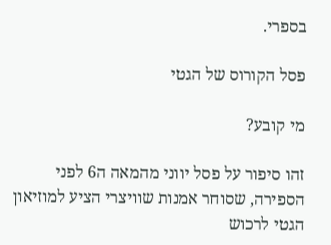בספרי.

פסל הקורוס של הגטי

מי קובע?

זהו סיפור על פסל יווני מהמאה ה6 לפני הספירה, שסוחר אמנות שוויצרי הציע למוזיאון  הגטי לרכוש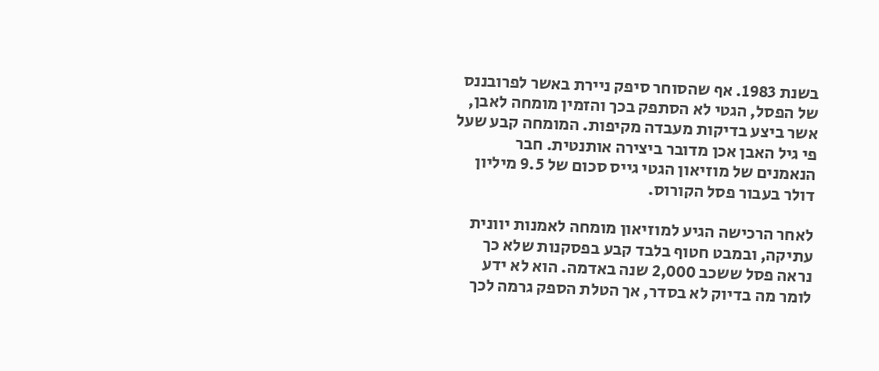בשנת 1983. אף שהסוחר סיפק ניירת באשר לפרובננס של הפסל, הגטי לא הסתפק בכך והזמין מומחה לאבן, אשר ביצע בדיקות מעבדה מקיפות. המומחה קבע שעל פי גיל האבן אכן מדובר ביצירה אותנטית. חבר הנאמנים של מוזיאון הגטי גייס סכום של 9.5 מיליון דולר בעבור פסל הקורוס.

לאחר הרכישה הגיע למוזיאון מומחה לאמנות יוונית עתיקה, ובמבט חטוף בלבד קבע בפסקנות שלא כך נראה פסל ששכב 2,000 שנה באדמה. הוא לא ידע לומר מה בדיוק לא בסדר, אך הטלת הספק גרמה לכך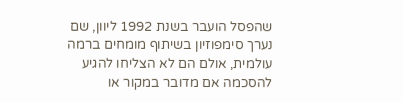שהפסל הועבר בשנת 1992 ליוון, שם נערך סימפוזיון בשיתוף מומחים ברמה עולמית, אולם הם לא הצליחו להגיע להסכמה אם מדובר במקור או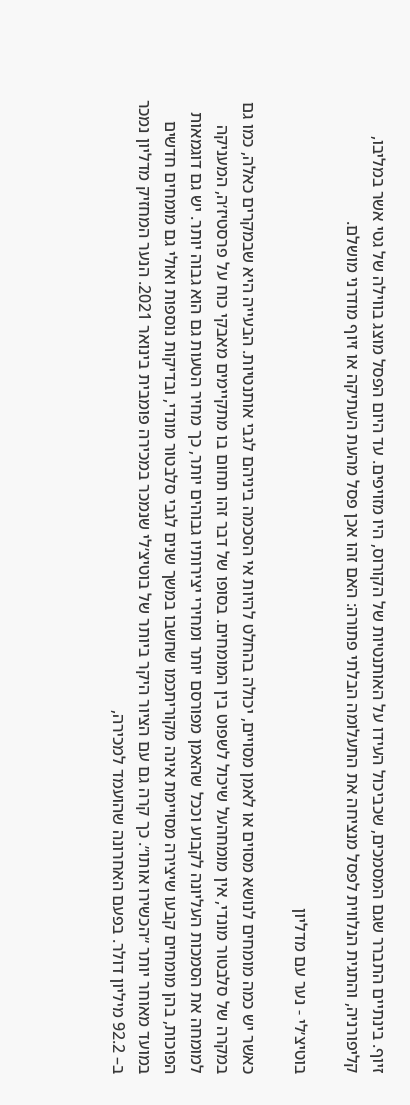זיוף. בינתיים התברר שגם המסמכים, שכביכול העידו על האותנטיות של הקורוס, היו מזויפים. עד היום הפסל מוצג בווילה של גטי אשר במליבו, קליפורניה, והתגית הנלווית לפסל מנציחה את התעלומה הבלתי פתורה: האם זהו אכן פסל מהעת העתיקה או זיוף מודרני מושלם.

בוטיצ׳לי - נער עם מדליון

כאשר יש כמה מומחים לנושא מסוים או לאמן מסויים, יכולה בהחלט להיות אי הסכמה ביניהם לגבי אותנטיות. הבעייה היא שבמקרים כאלה, כמו גם במקרה של סלבטור מונדי, אין מומחהעל שיכול לשפוט בין המומחים. בסופו של דבר זהו תחום בו מתקיימים מאבקי כוח על פרסטיז׳ה, המעניקה למומחה את הסמכות העליונה לקבוע וככל שהאמן מפורסם יותר ומחירי יצירותיו גבוהים יותר, כך מחיר הטעות גם הוא גבוה יותר. יש גם דוגמאות הפוכות, בהן מומחים קבעו שיצירה מסויימת אינה מקוריתכמו שחשבו במשך שנים לגבי סלבטור מונדי, ובדיקות נוספות ואולי גם מומחים חדשים במועד מאוחר יותר ״הכשירו אותו״. כך קרה גם עם הציור היקר ביותר של בוטיצ׳לי שנמכר במכירה פומבית בינואר 2021. הנער המחזיק מדליון נמכר ב– 92.2 מיליון דולר. בפעם האחרונה שהועמד למכירה,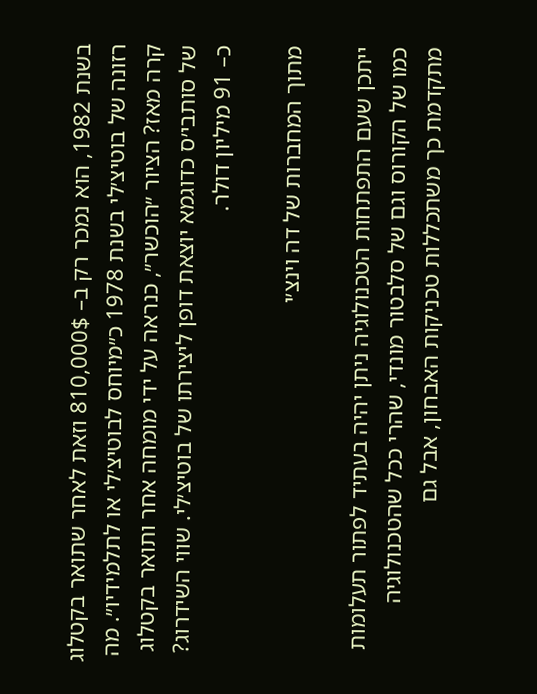בשנת 1982, הוא נמכר רק ב– 810,000$ וזאת לאחר שתואר בקטלוג רזונה של בוטיצ׳לי בשנת 1978 כ״מיוחס לבוטיצ׳לי או לתלמידיו״. מה קרה מאז? הציור ״הוכשר״, כנראה על ידי מומחה אחר ותואר בקטלוג של סותבי׳ס כדוגמא יוצאת דופן ליצירתו של בוטיצ׳לי. שווי השידרוג? כ– 91 מיליון דולר.

מתוך המחברות של דה וינצ׳י

ייתכן שעם התפתחות הטכנולוגיה ניתן יהיה בעתיד לפתור תעלומות כמו של הקורוס וגם של סלבטור מונדי, שהרי ככל שהטכנולוגיה מתקדמת כך משתכללות טכניקות האבחון, אבל גם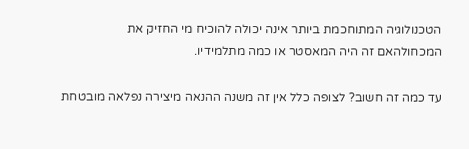הטכנולוגיה המתוחכמת ביותר אינה יכולה להוכיח מי החזיק את המכחולהאם זה היה המאסטר או כמה מתלמידיו.

עד כמה זה חשוב? לצופה כלל אין זה משנה ההנאה מיצירה נפלאה מובטחת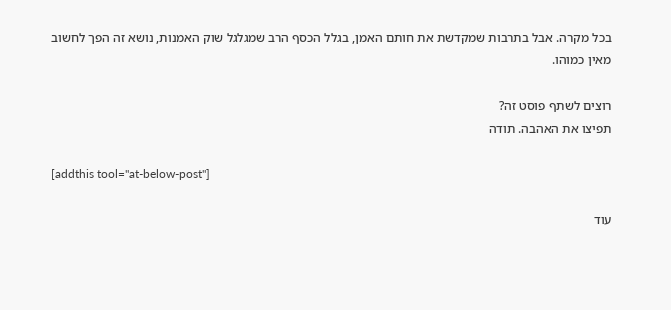בכל מקרה. אבל בתרבות שמקדשת את חותם האמן, בגלל הכסף הרב שמגלגל שוק האמנות, נושא זה הפך לחשוב מאין כמוהו.

רוצים לשתף פוסט זה?
תפיצו את האהבה. תודה

[addthis tool="at-below-post"]

עוד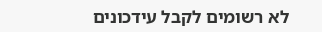לא רשומים לקבל עידכונים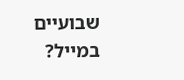שבועיים במייל?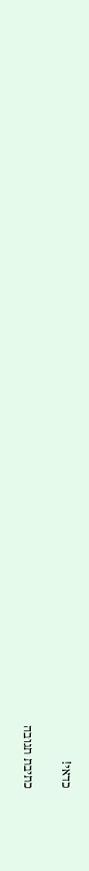כדאי!

כתיבת תגובה